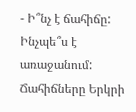- Ի՞նչ է ճահիճը: Ինչպե՞ս է առաջանում: Ճահիճները Երկրի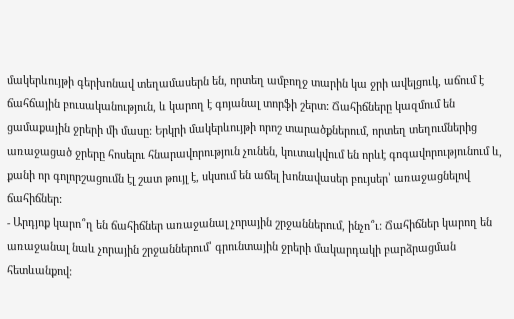մակերևույթի գերխոնավ տեղամասերն են, որտեղ ամբողջ տարին կա ջրի ավելցուկ, աճում է ճահճային բուսականություն, և կարող է գոյանալ տորֆի շերտ: Ճահիճները կազմում են ցամաքային ջրերի մի մասը: Երկրի մակերևույթի որոշ տարածքներում, որտեղ տեղումներից առաջացած ջրերը հոսելու հնարավորություն չունեն, կուտակվում են որևէ գոգավորությունում և, քանի որ գոլորշացումն էլ շատ թույլ է, սկսում են աճել խոնավասեր բույսեր՝ առաջացնելով ճահիճներ:
- Արդյոք կարո՞ղ են ճահիճներ առաջանալ չորային շրջաններում, ինչո՞ւ: Ճահիճներ կարող են առաջանալ նաև չորային շրջաններում՝ գրունտային ջրերի մակարդակի բարձրացման հետևանքով: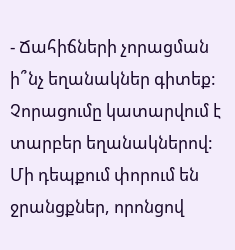- Ճահիճների չորացման ի՞նչ եղանակներ գիտեք: Չորացումը կատարվում է տարբեր եղանակներով: Մի դեպքում փորում են ջրանցքներ, որոնցով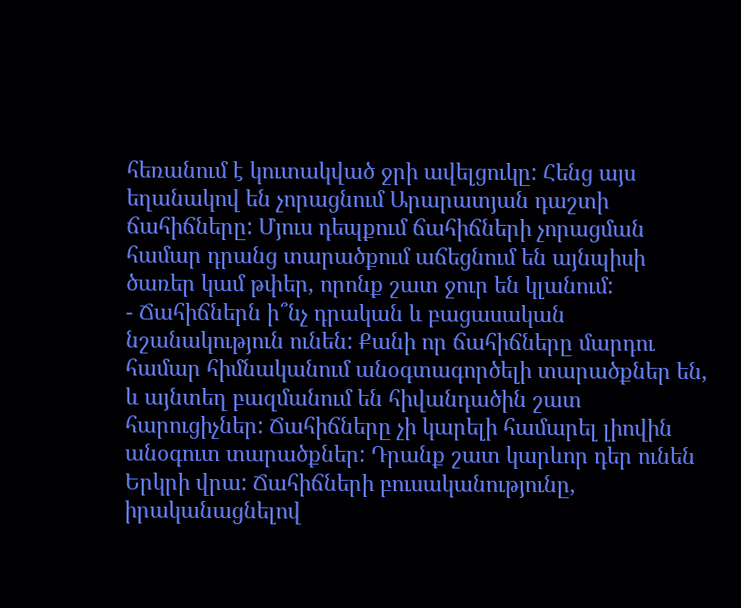հեռանում է կուտակված ջրի ավելցուկը: Հենց այս եղանակով են չորացնում Արարատյան դաշտի ճահիճները: Մյուս դեպքում ճահիճների չորացման համար դրանց տարածքում աճեցնում են այնպիսի ծառեր կամ թփեր, որոնք շատ ջուր են կլանում:
- Ճահիճներն ի՞նչ դրական և բացասական նշանակություն ունեն: Քանի որ ճահիճները մարդու համար հիմնականում անօգտագործելի տարածքներ են, և այնտեղ բազմանում են հիվանդածին շատ հարուցիչներ: Ճահիճները չի կարելի համարել լիովին անօգուտ տարածքներ: Դրանք շատ կարևոր դեր ունեն Երկրի վրա: Ճահիճների բուսականությունը, իրականացնելով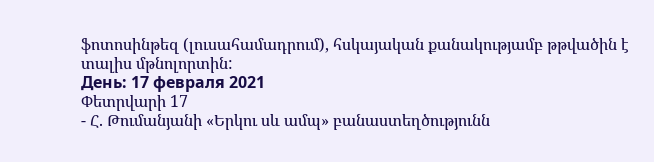ֆոտոսինթեզ (լուսահամադրում), հսկայական քանակությամբ թթվածին է տալիս մթնոլորտին:
День: 17 февраля 2021
Փետրվարի 17
- Հ. Թումանյանի «Երկու սև ամպ» բանաստեղծությունն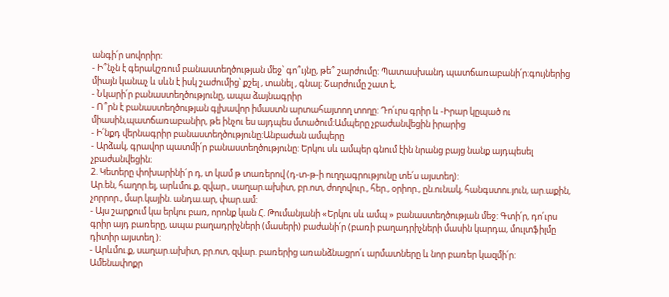անգի՛ր սովորիր:
- Ի՞նչն է գերակշռում բանաստեղծության մեջ՝ գո՞ւյնը, թե՞ շարժումը: Պատասխանդ պատճառաբանի՛ր:գույներից միայն կանաչ և սևն է իսկ շաժումից՝ քշել , տանել , գնալ։ Շարժումը շատ է,
- Նկարի՛ր բանաստեղծությունը, ապա ձայնագրիր
- Ո՞րն է բանաստեղծության գլխավոր իմաստն արտահայտող տողը: Դո՛ւրս գրիր և -Իրար կըպած ու միասին,պատճառաբանիր, թե ինչու ես այդպես մտածում:Ամպերը չբաժանվեցին իրարից
- Ի՛նքդ վերնագրիր բանաստեղծությունը:Անբաժան ամպերը
- Արձակ, գրավոր պատմի՛ր բանաստեղծությունը: Երկու սև ամպեր գնում էին նրանց բայց նանք այդպեսել չբաժանվեցին։
2. Կետերը փոխարինի´ր դ, տ կամ թ տառերով (դ-տ-թ-ի ուղղագրությունը տե՛ս այստեղ):
Ար.են, հաղոր.ել, արևմու.ք, զվար., սաղար.ախիտ, բր.ոտ, ժողովուր., հեր., օրիոր., ըն.ունակ, հանգստու.յուն, ար.աքին, չորրոր., մար.կային. անդա.ար, փար.ամ:
- Այս շարքում կա երկու բառ, որոնք կան Հ. Թումանյանի «Երկու սև ամպ » բանաստեղծության մեջ: Գտի՛ր, դո՛ւրս գրիր այդ բառերը, ապա բաղադրիչների (մասերի) բաժանի՛ր (բառի բաղադրիչների մասին կարդա, մուլտֆիլմը դիտիր այստեղ ):
- Արևմու.ք, սաղար.ախիտ, բր.ոտ, զվար. բառերից առանձնացրո՛ւ արմատները և նոր բառեր կազմի՛ր:
Ամենափոքր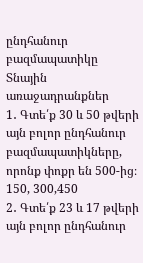ընդհանուր բազմապատիկը
Տնային առաջադրանքներ
1․ Գտե՛ք 30 և 50 թվերի այն բոլոր ընդհանուր բազմապատիկները, որոնք փոքր են 500-ից։ 150, 300,450
2․ Գտե՛ք 23 և 17 թվերի այն բոլոր ընդհանուր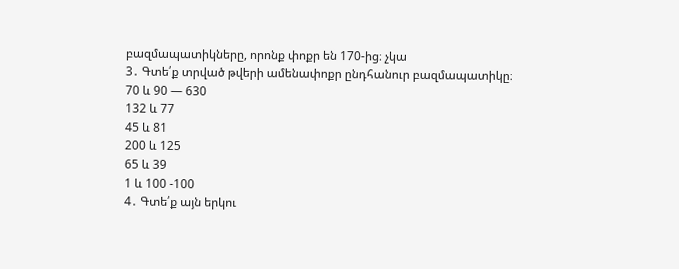բազմապատիկները, որոնք փոքր են 170-ից։ չկա
3․ Գտե՛ք տրված թվերի ամենափոքր ընդհանուր բազմապատիկը։
70 և 90 — 630
132 և 77
45 և 81
200 և 125
65 և 39
1 և 100 -100
4․ Գտե՛ք այն երկու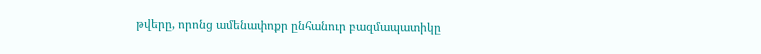թվերը, որոնց ամենափոքր ընհանուր բազմապատիկը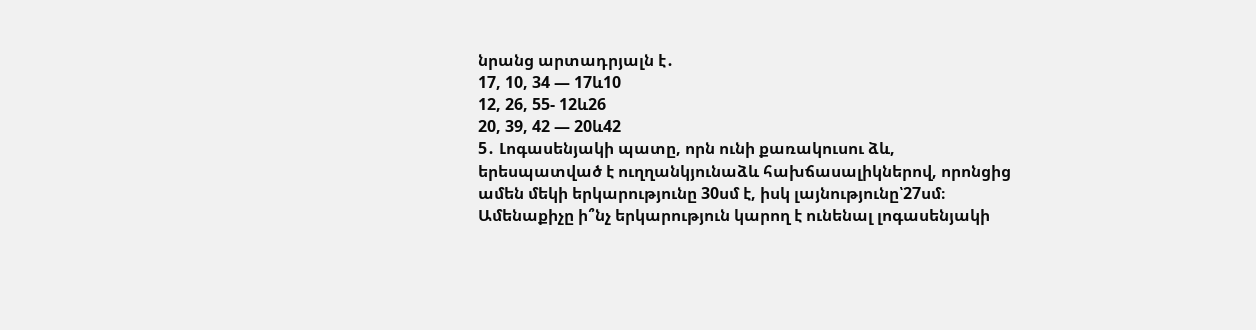նրանց արտադրյալն է․
17, 10, 34 — 17և10
12, 26, 55- 12և26
20, 39, 42 — 20և42
5․ Լոգասենյակի պատը, որն ունի քառակուսու ձև, երեսպատված է ուղղանկյունաձև հախճասալիկներով, որոնցից ամեն մեկի երկարությունը 30սմ է, իսկ լայնությունը՝27սմ։ Ամենաքիչը ի՞նչ երկարություն կարող է ունենալ լոգասենյակի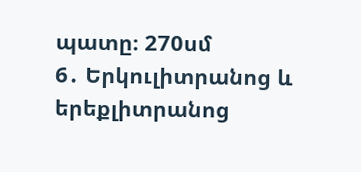պատը։ 270սմ
6․ Երկուլիտրանոց և երեքլիտրանոց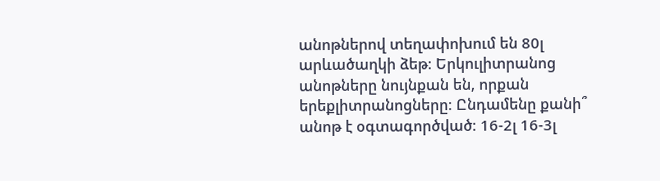անոթներով տեղափոխում են 80լ արևածաղկի ձեթ։ Երկուլիտրանոց անոթները նույնքան են, որքան երեքլիտրանոցները։ Ընդամենը քանի՞ անոթ է օգտագործված։ 16-2լ 16-3լ